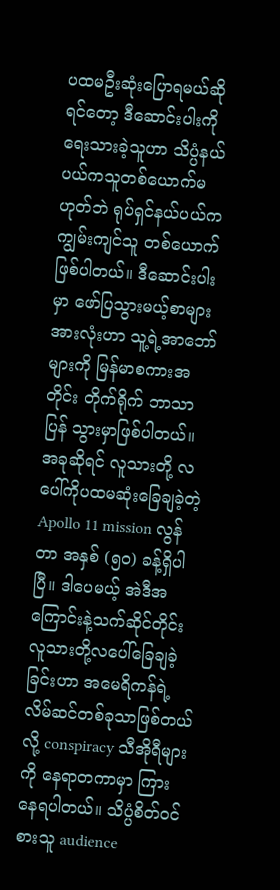ပထမဦးဆုံးပြောရမယ်ဆိုရင်တော့ ဒီဆောင်းပါးကိုရေးသားခဲ့သူဟာ သိပ္ပံနယ်ပယ်ကသူတစ်ယောက်မဟုတ်ဘဲ ရုပ်ရှင်နယ်ပယ်က ကျွမ်းကျင်သူ တစ်ယောက်ဖြစ်ပါတယ်။ ဒီဆောင်းပါးမှာ ဖော်ပြသွားမယ့်စာများအားလုံးဟာ သူ့ရဲ့အာဘော်များကို မြန်မာစကားအတိုင်း တိုက်ရိုက် ဘာသာပြန် သွားမှာဖြစ်ပါတယ်။
အခုဆိုရင် လူသားတို့ လပေါ်ကိုပထမဆုံးခြေချခဲ့တဲ့ Apollo 11 mission လွန်တာ အနှစ် (၅၀) ခန့်ရှိပါပြီ။ ဒါပေမယ့် အဲဒီအကြောင်းနဲ့သက်ဆိုင်တိုင်း လူသားတို့လပေါ်ခြေချခဲ့ခြင်းဟာ အမေရိကန်ရဲ့ လိမ်ဆင်တစ်ခုသာဖြစ်တယ်လို့ conspiracy သီအိုရီများကို နေရာတကာမှာ ကြားနေရပါတယ်။ သိပ္ပံစိတ်ဝင်စားသူ audience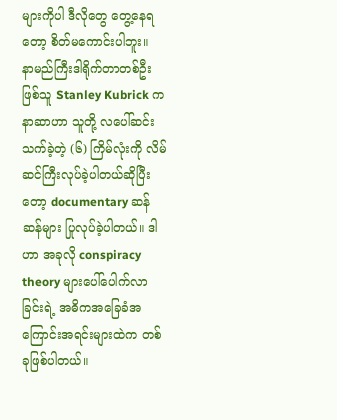များကိုပါ ဒီလိုတွေ တွေ့နေရတော့ စိတ်မကောင်းပါဘူး။
နာမည်ကြီးဒါရိုက်တာတစ်ဦးဖြစ်သူ Stanley Kubrick က နာဆာဟာ သူတို့ လပေါ်ဆင်းသက်ခဲ့တဲ့ (၆) ကြိမ်လုံးကို လိမ်ဆင်ကြီးလုပ်ခဲ့ပါတယ်ဆိုပြီးတော့ documentary ဆန်ဆန်များ ပြုလုပ်ခဲ့ပါတယ်။ ဒါဟာ အခုလို conspiracy theory များပေါ်ပေါက်လာခြင်းရဲ့ အဓိကအခြေခံအကြောင်းအရင်းများထဲက တစ်ခုဖြစ်ပါတယ်။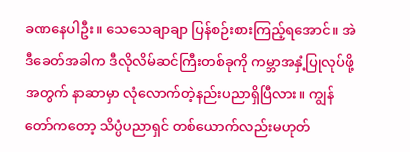ခဏနေပါဦး။ သေသေချာချာ ပြန်စဉ်းစားကြည့်ရအောင်။ အဲဒီခေတ်အခါက ဒီလိုလိမ်ဆင်ကြီးတစ်ခုကို ကမ္ဘာအနှံ့ပြုလုပ်ဖို့အတွက် နာဆာမှာ လုံလောက်တဲ့နည်းပညာရှိပြီလား။ ကျွန်တော်ကတော့ သိပ္ပံပညာရှင် တစ်ယောက်လည်းမဟုတ်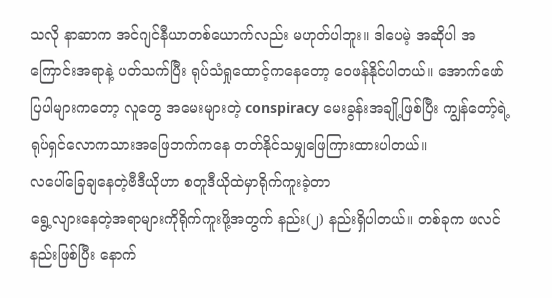သလို နာဆာက အင်ဂျင်နီယာတစ်ယောက်လည်း မဟုတ်ပါဘူး။ ဒါပေမဲ့ အဆိုပါ အကြောင်းအရာနဲ့ ပတ်သက်ပြီး ရုပ်သံရှုထောင့်ကနေတော့ ဝေဖန်နိုင်ပါတယ်။ အောက်ဖော်ပြပါများကတော့ လူတွေ အမေးများတဲ့ conspiracy မေးခွန်းအချို့ဖြစ်ပြီး ကျွန်တော့်ရဲ့ ရုပ်ရှင်လောကသားအဖြေဘက်ကနေ တတ်နိုင်သမျှဖြေကြားထားပါတယ်။
လပေါ်ခြေချနေတဲ့ဗီဒီယိုဟာ စတူဒီယိုထဲမှာရိုက်ကူးခဲ့တာ
ရွေ့လျားနေတဲ့အရာများကိုရိုက်ကူးဖို့အတွက် နည်း(၂) နည်းရှိပါတယ်။ တစ်ခုက ဖလင်နည်းဖြစ်ပြီး နောက်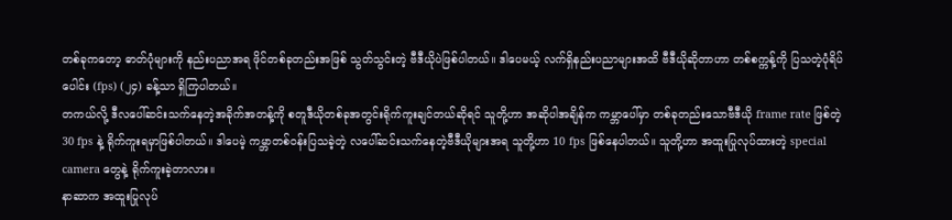တစ်ခုကတော့ ဓာတ်ပုံများကို နည်းပညာအရ ဖိုင်တစ်ခုတည်းအဖြစ် သွတ်သွင်းတဲ့ ဗီဒီယိုပဲဖြစ်ပါတယ်။ ဒါပေမယ့် လက်ရှိနည်းပညာများအထိ ဗီဒီယိုဆိုတာဟာ တစ်စက္ကန့်ကို ပြသတဲ့ပုံရိပ်ပေါင်း (fps) (၂၄) ခန့်သာ ရှိကြပါတယ်။
တကယ်လို့ ဒီလပေါ်ဆင်းသက်နေတဲ့အခိုက်အတန့်ကို စတူဒီယိုတစ်ခုအတွင်းရိုက်ကူးချင်တယ်ဆိုရင် သူတို့ဟာ အဆိုပါအချိန်က ကမ္ဘာပေါ်မှာ တစ်ခုတည်းသောဗီဒီယို frame rate ဖြစ်တဲ့ 30 fps နဲ့ ရိုက်ကူးရမှာဖြစ်ပါတယ်။ ဒါပေမဲ့ ကမ္ဘာတစ်ဝန်းပြသခဲ့တဲ့ လပေါ်ဆင်းသက်နေတဲ့ဗီဒီယိုများအရ သူတို့ဟာ 10 fps ဖြစ်နေပါတယ်။ သူတို့ဟာ အထူးပြုလုပ်ထားတဲ့ special camera တွေနဲ့ ရိုက်ကူးခဲ့တာလား။
နာဆာက အထူးပြုလုပ်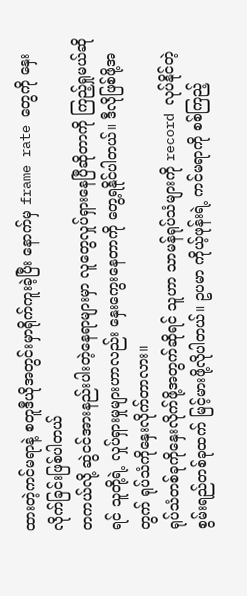ထားတဲ့ကင်မရာနဲ့ စတူဒီယိုအတွင်းမှာရိုက်ကူးခဲ့ပြီး နောက်မှ frame rate တွေကို နှေးလိုက်ခြင်းဖြစ်ပါတယ်
တကယ်လို့ ဆွဲငင်အားနည်းပါးတဲ့နေရာများမှာ လူတွေလှုပ်ရှားနေပြီဆိုတာကို ကြည့်ရှုမယ်ဆိုရင် သူတို့ရဲ့ လှုပ်ရှားမှုများဟာလည်း နှေးကွေးနေတာကို တွေ့ရနိုင်ပါတယ်။ ဒီလိုဖြစ်ဖို့အတွက် ရုပ်သံကိုနှေးလိုက်တာလား။
ရုပ်သံတစ်ခုကိုနှေးလိုက်ဖို့အတွက်ဆိုရင် သူဟာ သာမန်ရုပ်သံများကို record လုပ်နိုင်တဲ့စွမ်းရည်တစ်ခုထက် မြင့်မားဖို့လိုပါတယ်။ ဥပမာ ကိုယ့်ဖုန်းရဲ့ ကင်မရာကို စစ်ကြည့်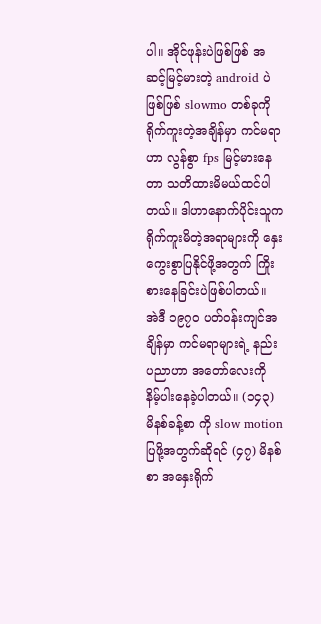ပါ။ အိုင်ဖုန်းပဲဖြစ်ဖြစ် အဆင့်မြင့်မားတဲ့ android ပဲဖြစ်ဖြစ် slowmo တစ်ခုကိုရိုက်ကူးတဲ့အချိန်မှာ ကင်မရာဟာ လွန်စွာ fps မြင့်မားနေတာ သတိထားမိမယ်ထင်ပါတယ်။ ဒါဟာနောက်ပိုင်းသူက ရိုက်ကူးမိတဲ့အရာများကို နှေးကွေးစွာပြနိုင်ဖို့အတွက် ကြိုးစားနေခြင်းပဲဖြစ်ပါတယ်။
အဲဒီ ၁၉၇၀ ပတ်ဝန်းကျင်အချိန်မှာ ကင်မရာများရဲ့ နည်းပညာဟာ အတော်လေးကို နိမ့်ပါးနေခဲ့ပါတယ်။ (၁၄၃) မိနစ်ခန့်စာ ကို slow motion ပြဖို့အတွက်ဆိုရင် (၄၇) မိနစ်စာ အနှေးရိုက်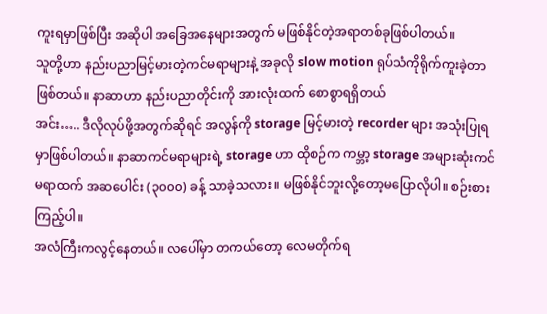ကူးရမှာဖြစ်ပြီး အဆိုပါ အခြေအနေများအတွက် မဖြစ်နိုင်တဲ့အရာတစ်ခုဖြစ်ပါတယ်။
သူတို့ဟာ နည်းပညာမြင့်မားတဲ့ကင်မရာများနဲ့ အခုလို slow motion ရုပ်သံကိုရိုက်ကူးခဲ့တာဖြစ်တယ်။ နာဆာဟာ နည်းပညာတိုင်းကို အားလုံးထက် စောစွာရရှိတယ်
အင်း….. ဒီလိုလုပ်ဖို့အတွက်ဆိုရင် အလွန်ကို storage မြင့်မားတဲ့ recorder များ အသုံးပြုရမှာဖြစ်ပါတယ်။ နာဆာကင်မရာများရဲ့ storage ဟာ ထိုစဉ်က ကမ္ဘာ့ storage အများဆုံးကင်မရာထက် အဆပေါင်း (၃၀၀၀) ခန့် သာခဲ့သလား။ မဖြစ်နိုင်ဘူးလို့တော့မပြောလိုပါ။ စဉ်းစားကြည့်ပါ။
အလံကြီးကလွင့်နေတယ်။ လပေါ်မှာ တကယ်တော့ လေမတိုက်ရ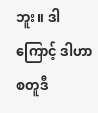ဘူး။ ဒါကြောင့် ဒါဟာ စတူဒီ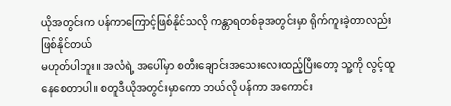ယိုအတွင်းက ပန်ကာကြောင့်ဖြစ်နိုင်သလို ကန္တာရတစ်ခုအတွင်းမှာ ရိုက်ကူးခဲ့တာလည်းဖြစ်နိုင်တယ်
မဟုတ်ပါဘူး။ အလံရဲ့ အပေါ်မှာ စတီးချောင်းအသေးလေးထည့်ပြီးတော့ သူ့ကို လွင့်ထူနေစေတာပါ။ စတူဒီယိုအတွင်းမှာကော ဘယ်လို ပန်ကာ အကောင်း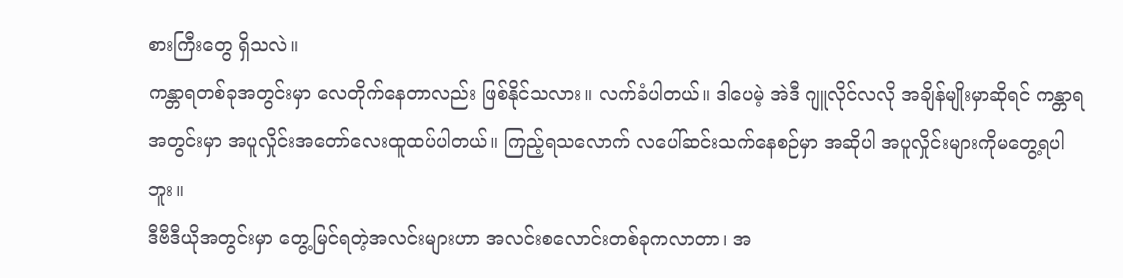စားကြီးတွေ ရှိသလဲ။
ကန္တာရတစ်ခုအတွင်းမှာ လေတိုက်နေတာလည်း ဖြစ်နိုင်သလား။ လက်ခံပါတယ်။ ဒါပေမဲ့ အဲဒီ ဂျူလိုင်လလို အချိန်မျိုးမှာဆိုရင် ကန္တာရအတွင်းမှာ အပူလှိုင်းအတော်လေးထူထပ်ပါတယ်။ ကြည့်ရသလောက် လပေါ်ဆင်းသက်နေစဉ်မှာ အဆိုပါ အပူလှိုင်းများကိုမတွေ့ရပါဘူး။
ဒီဗီဒီယိုအတွင်းမှာ တွေ့မြင်ရတဲ့အလင်းများဟာ အလင်းစလောင်းတစ်ခုကလာတာ၊ အ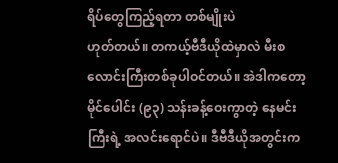ရိပ်တွေကြည့်ရတာ တစ်မျိုးပဲ
ဟုတ်တယ်။ တကယ့်ဗီဒီယိုထဲမှာလဲ မီးစလောင်းကြီးတစ်ခုပါဝင်တယ်။ အဲဒါကတော့ မိုင်ပေါင်း (၉၃) သန်းခန့်ဝေးကွာတဲ့ နေမင်းကြီးရဲ့ အလင်းရောင်ပဲ။ ဒီဗီဒီယိုအတွင်းက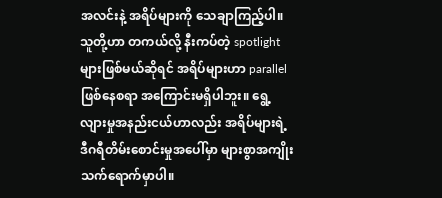အလင်းနဲ့ အရိပ်များကို သေချာကြည့်ပါ။ သူတို့ဟာ တကယ်လို့ နီးကပ်တဲ့ spotlight များဖြစ်မယ်ဆိုရင် အရိပ်များဟာ parallel ဖြစ်နေစရာ အကြောင်းမရှိပါဘူး။ ရွေ့လျားမှုအနည်းငယ်ဟာလည်း အရိပ်များရဲ့ ဒီဂရီတိမ်းစောင်းမှုအပေါ်မှာ များစွာအကျိုးသက်ရောက်မှာပါ။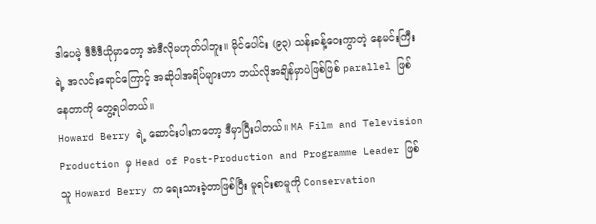ဒါပေမဲ့ ဒီဗီဒီယိုမှာတော့ အဲဒီလိုမဟုတ်ပါဘူး။ မိုင်ပေါင်း (၉၃) သန်းခန့်ဝေးကွာတဲ့ နေမင်းကြီးရဲ့ အလင်းရောင်ကြောင့် အဆိုပါအရိပ်များဟာ ဘယ်လိုအချိန်မှာပဲဖြစ်ဖြစ် parallel ဖြစ်နေတာကို တွေ့ရပါတယ်။
Howard Berry ရဲ့ ဆောင်းပါးကတော့ ဒီမှာပြီးပါတယ်။ MA Film and Television Production မှ Head of Post-Production and Programme Leader ဖြစ်သူ Howard Berry က ရေးသားခဲ့တာဖြစ်ပြီး မူရင်းစာမူကို Conservation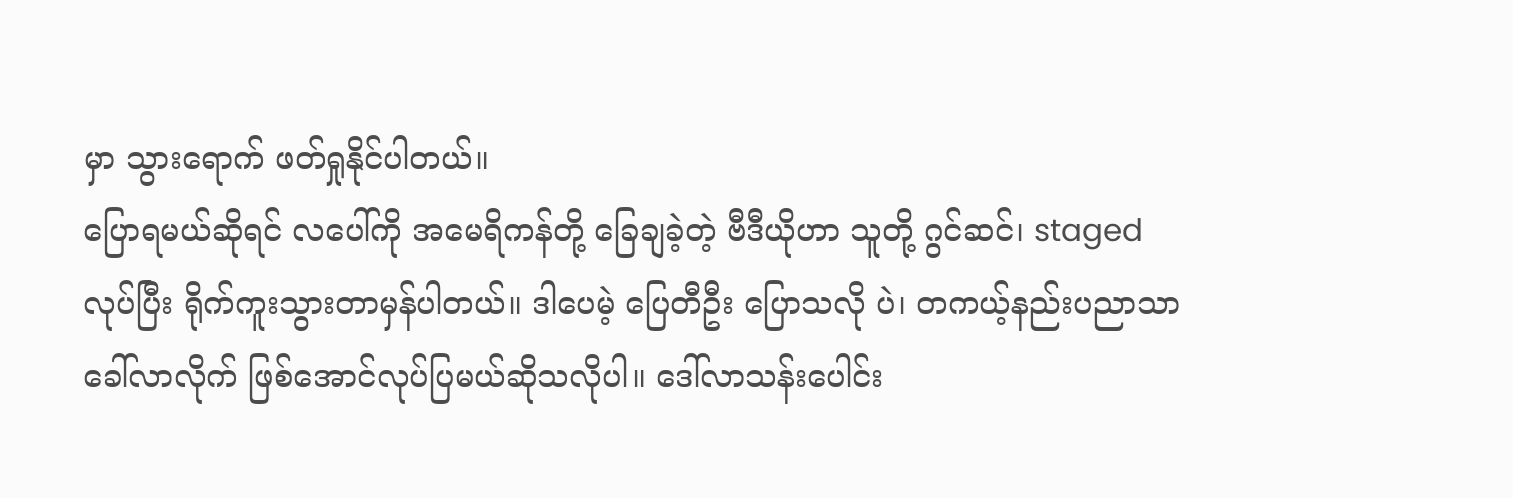မှာ သွားရောက် ဖတ်ရှုနိုင်ပါတယ်။
ပြောရမယ်ဆိုရင် လပေါ်ကို အမေရိကန်တို့ ခြေချခဲ့တဲ့ ဗီဒီယိုဟာ သူတို့ ဂွင်ဆင်၊ staged လုပ်ပြီး ရိုက်ကူးသွားတာမှန်ပါတယ်။ ဒါပေမဲ့ ပြေတီဦး ပြောသလို ပဲ၊ တကယ့်နည်းပညာသာခေါ်လာလိုက် ဖြစ်အောင်လုပ်ပြမယ်ဆိုသလိုပါ။ ဒေါ်လာသန်းပေါင်း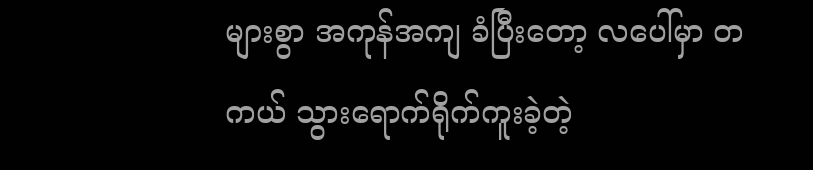များစွာ အကုန်အကျ ခံပြီးတော့ လပေါ်မှာ တကယ် သွားရောက်ရိုက်ကူးခဲ့တဲ့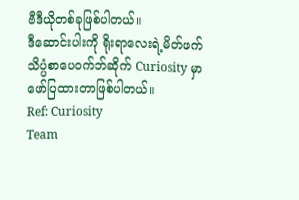ဗီဒီယိုတစ်ခုဖြစ်ပါတယ်။
ဒီဆောင်းပါးကို ရိုးရာလေးရဲ့မိတ်ဖက် သိပ္ပံစာပေဝက်ဘ်ဆိုက် Curiosity မှာ ဖော်ပြထားတာဖြစ်ပါတယ်။
Ref: Curiosity
Team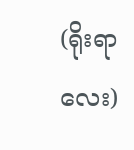(ရိုးရာလေး)